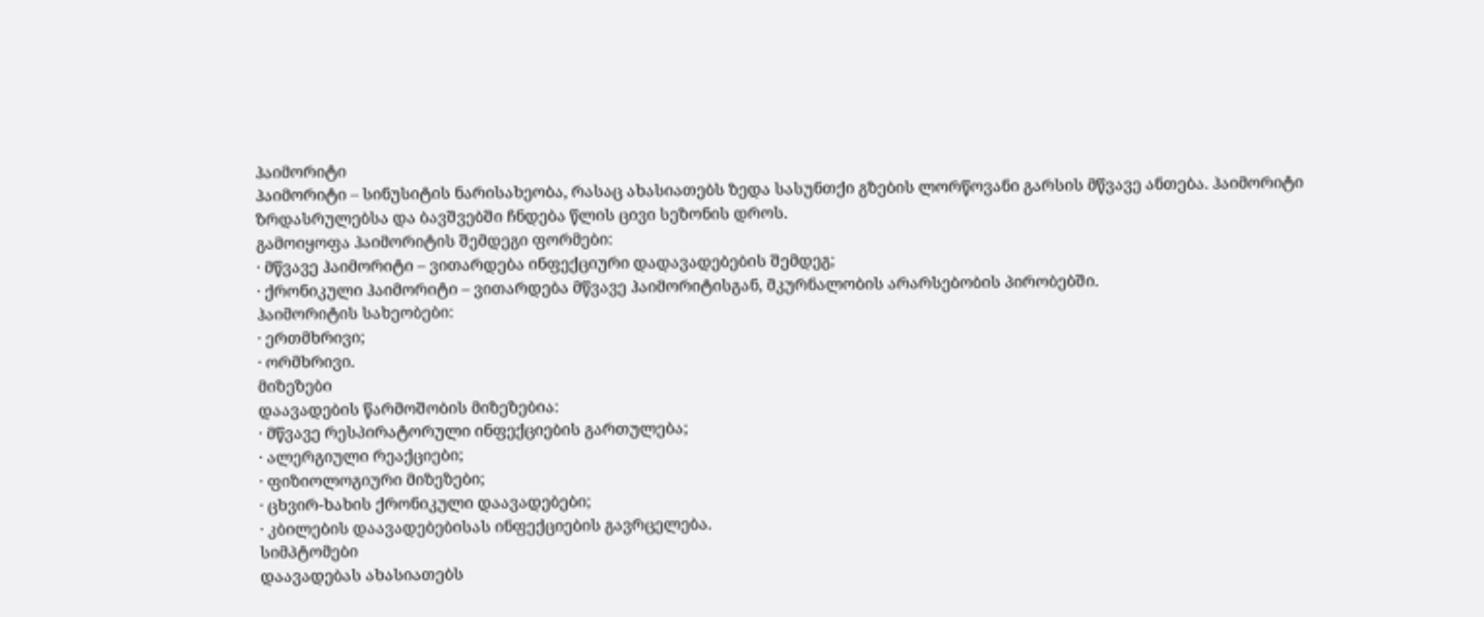ჰაიმორიტი
ჰაიმორიტი – სინუსიტის ნარისახეობა, რასაც ახასიათებს ზედა სასუნთქი გზების ლორწოვანი გარსის მწვავე ანთება. ჰაიმორიტი ზრდასრულებსა და ბავშვებში ჩნდება წლის ცივი სეზონის დროს.
გამოიყოფა ჰაიმორიტის შემდეგი ფორმები:
· მწვავე ჰაიმორიტი – ვითარდება ინფექციური დადავადებების შემდეგ;
· ქრონიკული ჰაიმორიტი – ვითარდება მწვავე ჰაიმორიტისგან, მკურნალობის არარსებობის პირობებში.
ჰაიმორიტის სახეობები:
· ერთმხრივი;
· ორმხრივი.
მიზეზები
დაავადების წარმოშობის მიზეზებია:
· მწვავე რესპირატორული ინფექციების გართულება;
· ალერგიული რეაქციები;
· ფიზიოლოგიური მიზეზები;
· ცხვირ-ხახის ქრონიკული დაავადებები;
· კბილების დაავადებებისას ინფექციების გავრცელება.
სიმპტომები
დაავადებას ახასიათებს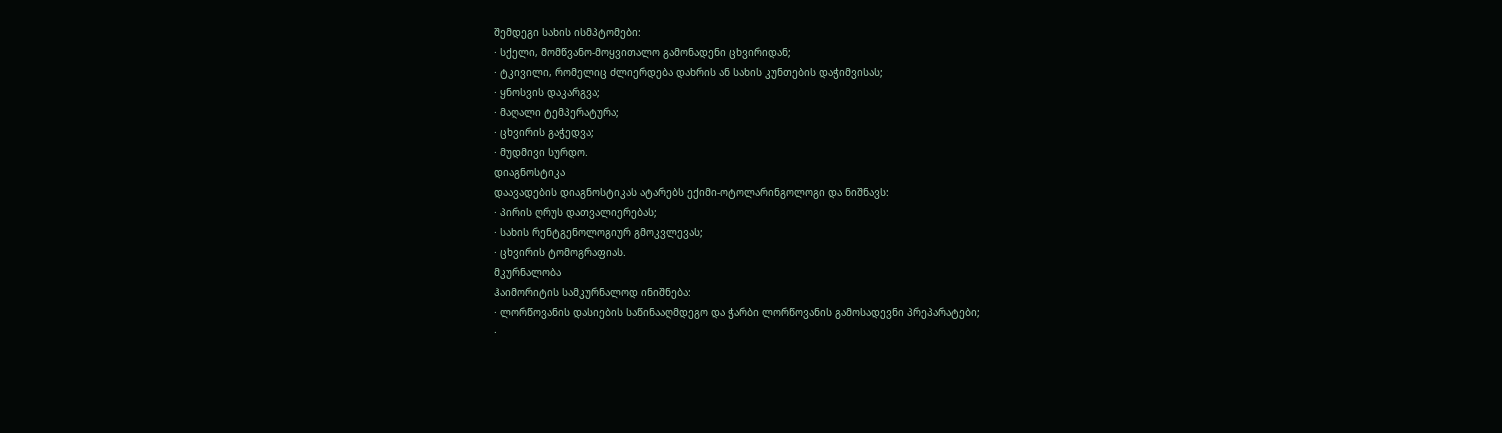შემდეგი სახის ისმპტომები:
· სქელი, მომწვანო-მოყვითალო გამონადენი ცხვირიდან;
· ტკივილი, რომელიც ძლიერდება დახრის ან სახის კუნთების დაჭიმვისას;
· ყნოსვის დაკარგვა;
· მაღალი ტემპერატურა;
· ცხვირის გაჭედვა;
· მუდმივი სურდო.
დიაგნოსტიკა
დაავადების დიაგნოსტიკას ატარებს ექიმი-ოტოლარინგოლოგი და ნიშნავს:
· პირის ღრუს დათვალიერებას;
· სახის რენტგენოლოგიურ გმოკვლევას;
· ცხვირის ტომოგრაფიას.
მკურნალობა
ჰაიმორიტის სამკურნალოდ ინიშნება:
· ლორწოვანის დასიების საწინააღმდეგო და ჭარბი ლორწოვანის გამოსადევნი პრეპარატები;
·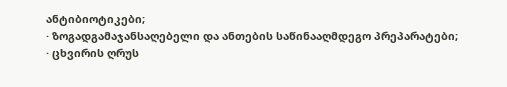ანტიბიოტიკები;
· ზოგადგამაჯანსაღებელი და ანთების საწინააღმდეგო პრეპარატები;
· ცხვირის ღრუს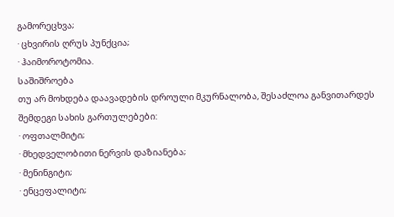გამორეცხვა;
· ცხვირის ღრუს პუნქცია;
· ჰაიმოროტომია.
საშიშროება
თუ არ მოხდება დაავადების დროული მკურნალობა, შესაძლოა განვითარდეს შემდეგი სახის გართულებები:
· ოფთალმიტი;
· მხედველობითი ნერვის დაზიანება;
· მენინგიტი;
· ენცეფალიტი;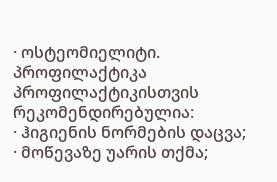· ოსტეომიელიტი.
პროფილაქტიკა
პროფილაქტიკისთვის რეკომენდირებულია:
· ჰიგიენის ნორმების დაცვა;
· მოწევაზე უარის თქმა;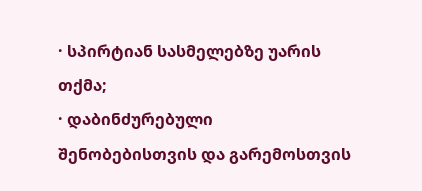· სპირტიან სასმელებზე უარის თქმა;
· დაბინძურებული შენობებისთვის და გარემოსთვის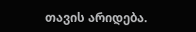თავის არიდება.